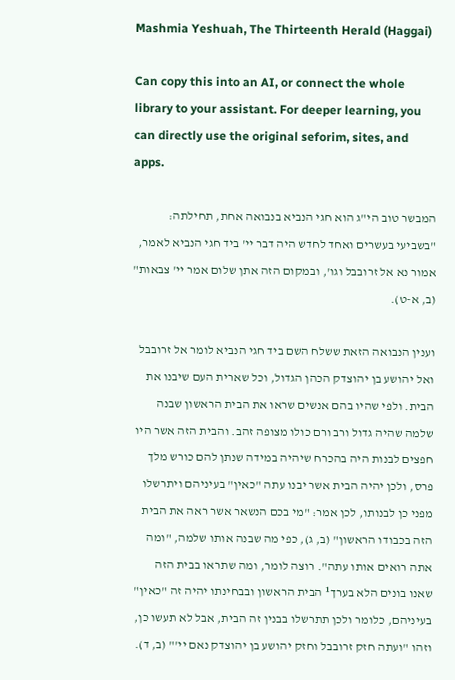Mashmia Yeshuah, The Thirteenth Herald (Haggai)

Can copy this into an AI, or connect the whole library to your assistant. For deeper learning, you can directly use the original seforim, sites, and apps.

המבשר טוב הי"ג הוא חגי הנביא בנבואה אחת, תחילתה: "בשביעי בעשרים ואחד לחדש היה דבר יי' ביד חגי הנביא לאמר, אמור נא אל זרובבל וגו', ובמקום הזה אתן שלום אמר יי' צבאות" (ב, א-ט).

וענין הנבואה הזאת ששלח השם ביד חגי הנביא לומר אל זרובבל ואל יהושע בן יהוצדק הכהן הגדול, וכל שארית העם שיבנו את הבית. ולפי שהיו בהם אנשים שראו את הבית הראשון שבנה שלמה שהיה גדול ורב ורם כולו מצופה זהב. והבית הזה אשר היו חפצים לבנות היה בהכרח שיהיה במידה שנתן להם כורש מלך פרס, ולכן יהיה הבית אשר יבנו עתה "כאין" בעיניהם ויתרשלו מפני כן לבנותו, לכן אמר: "מי בכם הנשאר אשר ראה את הבית הזה בכבודו הראשון" (ב, ג), כפי מה שבנה אותו שלמה, "ומה אתה רואים אותו עתה". רוצה לומר, ומה שתראו בבית הזה שאנו בונים הלא בערך¹ הבית הראשון ובבחינתו יהיה זה "כאין" בעיניהם, כלומר ולכן תתרשלו בבנין זה הבית, אבל לא תעשו כן, וזהו "ועתה חזק זרובבל וחזק יהושע בן יהוצדק נאם יי'" (ב, ד).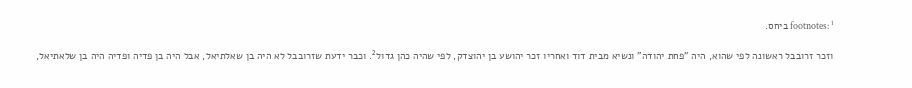footnotes: ¹ ביחס.

וזכר זרובבל ראשונה לפי שהוא, היה "פחת יהודה" ונשיא מבית דוד ואחריו זכר יהושע בן יהוצדק, לפי שהיה כהן גדול². וכבר ידעת שזרובבל לא היה בן שאלתיאל, אבל היה בן פדיה ופדיה היה בן שלאתיאל,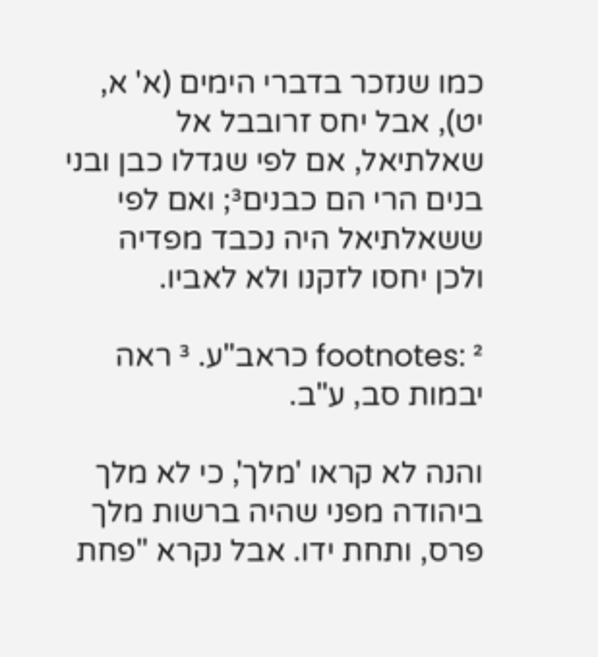כמו שנזכר בדברי הימים (א' א, יט), אבל יחס זרובבל אל שאלתיאל, אם לפי שגדלו כבן ובני בנים הרי הם כבנים³; ואם לפי ששאלתיאל היה נכבד מפדיה ולכן יחסו לזקנו ולא לאביו.

footnotes: ² כראב"ע. ³ ראה יבמות סב, ע"ב.

והנה לא קראו 'מלך', כי לא מלך ביהודה מפני שהיה ברשות מלך פרס, ותחת ידו. אבל נקרא "פחת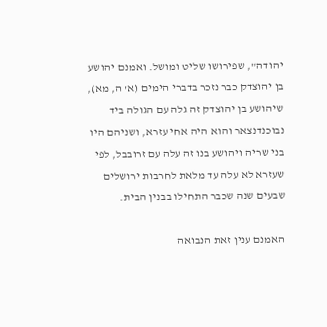יהודה", שפירושו שליט ומושל. ואמנם יהושע בן יהוצדק כבר נזכר בדברי הימים (א' ה, מא), שיהושע בן יהוצדק זה גלה עם הגולה ביד נבוכנדנצאר והוא היה אחי עזרא, ושניהם היו בני שריה ויהושע בנו זה עלה עם זרובבל, לפי שעזרא לא עלה עד מלאת לחרבות ירושלים שבעים שנה שכבר התחילו בבנין הבית.

האמנם ענין זאת הנבואה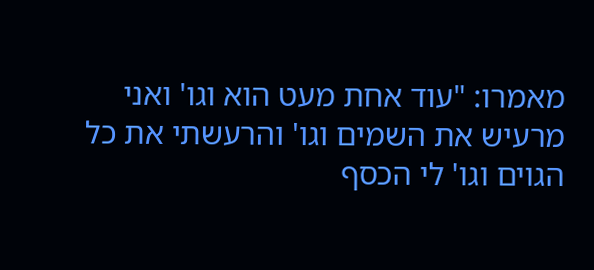מאמרו: "עוד אחת מעט הוא וגו' ואני מרעיש את השמים וגו' והרעשתי את כל הגוים וגו' לי הכסף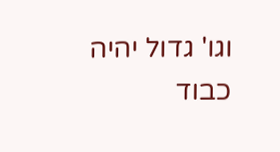וגו' גדול יהיה כבוד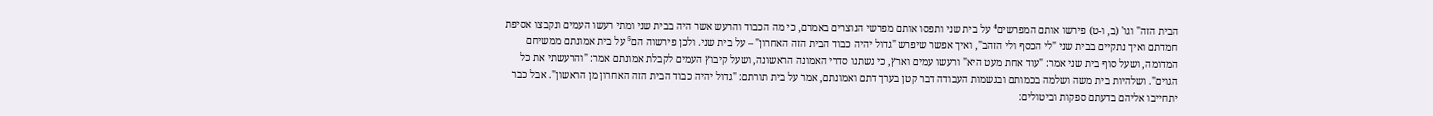הבית הזה" וגו' (ב, ו-ט) פירשו אותם המפרשים⁴ על בית שני ותפסו אותם מפרשי הנוצרים באמרם, כי מה הכבוד והרעש אשר היה בבית שני ומתי רעשו העמים ונקבצו אסיפת חמדתם ואיך נתקיים בבית שני "לי הכסף ולי הזהב", ואיך אפשר שיפרש "גדול יהיה כבוד הבית הזה האחרון" – על בית שני. ולכן פירשוה הם⁵ על בית אמונתם ממשיחם המדומה, ושעל סוף בית שני אמר: "עוד אחת מעט היא" ורעשו עמים וארץ, כי נשתנו סדרי האמונה הראשונה, ושעל קיבוץ העמים לקבלת אמונתם אמר: "והרעשתי את כל הגוים". ושלהיות בית משה ושלמה בכמותם ובגשמות העבודה דבר קטן בערך דתם ואמונתם, אמר על בית תורתם: "גדול יהיה כבוד הבית הזה האחרון מן הראשון". אבל כבר יתחייבו אליהם בדעתם ספקות וביטולים: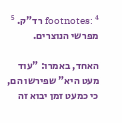footnotes: ⁴ רד"ק. ⁵ מפרשי הנוצרים.

האחד, באמרו: "עוד מעט היא" שפירשו הם, כי כמעט זמן יבוא זה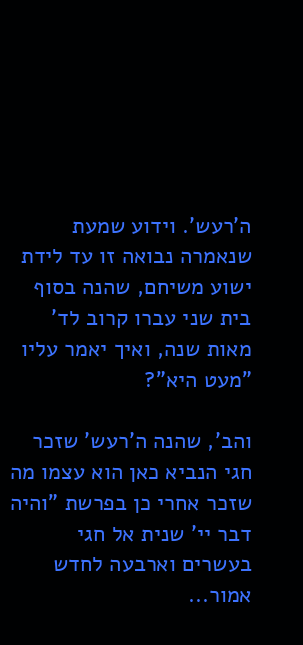ה'רעש'. וידוע שמעת שנאמרה נבואה זו עד לידת ישוע משיחם, שהנה בסוף בית שני עברו קרוב לד' מאות שנה, ואיך יאמר עליו "מעט היא"?

והב', שהנה ה'רעש' שזכר חגי הנביא כאן הוא עצמו מה שזכר אחרי כן בפרשת "והיה דבר יי' שנית אל חגי בעשרים וארבעה לחדש אמור...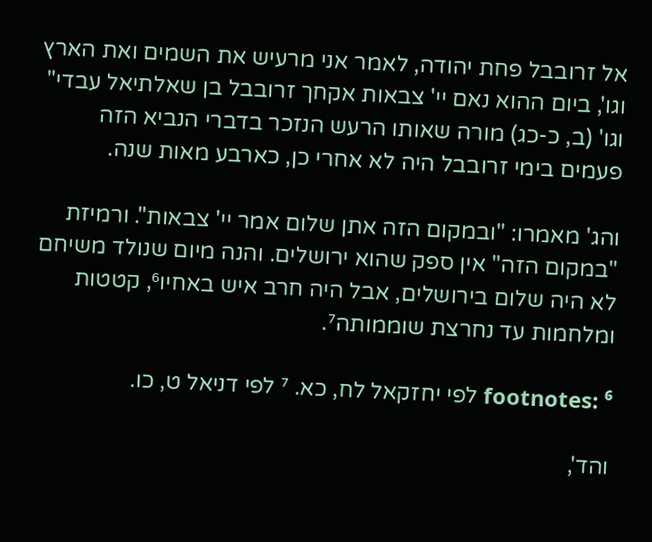אל זרובבל פחת יהודה, לאמר אני מרעיש את השמים ואת הארץ וגו', ביום ההוא נאם יי' צבאות אקחך זרובבל בן שאלתיאל עבדי" וגו' (ב, כ-כג) מורה שאותו הרעש הנזכר בדברי הנביא הזה פעמים בימי זרובבל היה לא אחרי כן, כארבע מאות שנה.

והג' מאמרו: "ובמקום הזה אתן שלום אמר יי' צבאות". ורמיזת "במקום הזה" אין ספק שהוא ירושלים. והנה מיום שנולד משיחם לא היה שלום בירושלים, אבל היה חרב איש באחיו⁶, קטטות ומלחמות עד נחרצת שוממותה⁷.

footnotes: ⁶ לפי יחזקאל לח, כא. ⁷ לפי דניאל ט, כו.

והד',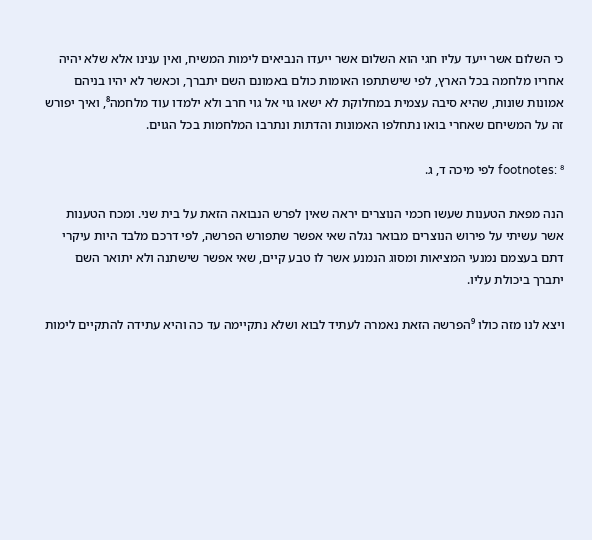כי השלום אשר ייעד עליו חגי הוא השלום אשר ייעדו הנביאים לימות המשיח, ואין ענינו אלא שלא יהיה אחריו מלחמה בכל הארץ, לפי שישתתפו האומות כולם באמונם השם יתברך, וכאשר לא יהיו בניהם אמונות שונות, שהיא סיבה עצמית במחלוקת לא ישאו גוי אל גוי חרב ולא ילמדו עוד מלחמה⁸, ואיך יפורש זה על המשיחם שאחרי בואו נתחלפו האמונות והדתות ונתרבו המלחמות בכל הגוים.

footnotes: ⁸ לפי מיכה ד, ג.

הנה מפאת הטענות שעשו חכמי הנוצרים יראה שאין לפרש הנבואה הזאת על בית שני. ומכח הטענות אשר עשיתי על פירוש הנוצרים מבואר נגלה שאי אפשר שתפורש הפרשה, לפי דרכם מלבד היות עיקרי דתם בעצמם נמנעי המציאות ומסוג הנמנע אשר לו טבע קיים, שאי אפשר שישתנה ולא יתואר השם יתברך ביכולת עליו.

ויצא לנו מזה כולו ⁹הפרשה הזאת נאמרה לעתיד לבוא ושלא נתקיימה עד כה והיא עתידה להתקיים לימות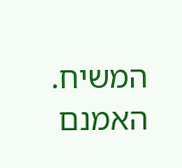המשיח. האמנם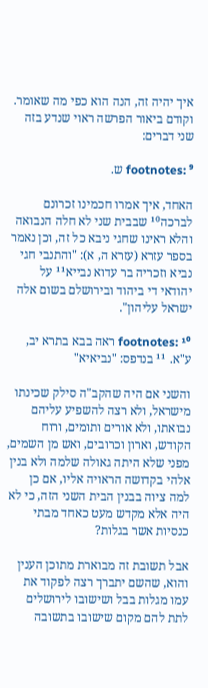איך יהיה זה, הנה הוא כפי מה שאומר. וקודם ביאור הפרשה ראוי שנדע בזה שני דברים:

footnotes: ⁹ ש.

האחד, איך אמרו חכמינו זכרונם לברכה¹⁰ שבבית שני לא חלה הנבואה והלא ראינו שחגי ניבא כל זה, וכן נאמר בספר עזרא (עזרא ה, א): "והתנבי חגי נביא וזכריה בר עדוא נבייא¹¹ על יהודאי די ביהוד ובירושלם בשום אלה ישראל עליהון".

footnotes: ¹⁰ ראה בבא בתרא יב, ע"א. ¹¹ בנדפס: "נביאיא"

והשני אם היה שהקב"ה סילק שכינתו מישראל, ולא רצה להשפיע עליהם נבואתו, ולא אורים ותומים, ורוח הקודש, וארון וכרובים, ואש מן השמים, מפני שלא היתה גאולה שלמה ולא בנין אלהי בקדושה הראויה אליו, אם כן למה ציוה בבנין הבית השני הזה, כי לא היה אלא מקדש מעט כאחד מבתי כנסיות אשר בגלות?

אבל תשובת זה מבוארת מתוכן הענין והוא, שהשם יתברך רצה לפקוד את עמו מגלות בבל ושישובו לירושלים לתת להם מקום שישובו בתשובה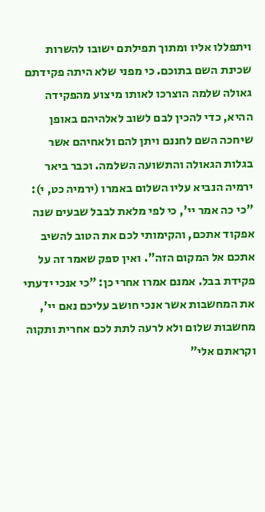ויתפללו אליו ומתוך תפילתם ישובו להשרות שכינת השם בתוכם. כי מפני שלא היתה פקידתם גאולה שלמה הוצרכו לאותו מיצוע מהפקידה ההיא, כדי להכין לבם לשוב לאלהיהם באופן שיחכה השם לחננם ויתן להם ולאחיהם אשר בגלות הגאולה והתשועה השלמה. וכבר ביאר ירמיה הנביא עליו השלום באמרו (ירמיה כט, י): "כי כה אמר יי', כי לפי מלאת לבבל שבעים שנה אפקוד אתכם, והקימותי לכם את הטוב להשיב אתכם אל המקום הזה". ואין ספק שאמר זה על פקידת בבל. אמנם אמרו אחרי כן: "כי אנכי ידעתי את המחשבות אשר אנכי חושב עליכם נאם יי', מחשבות שלום ולא לרעה לתת לכם אחרית ותקוה וקראתם אלי"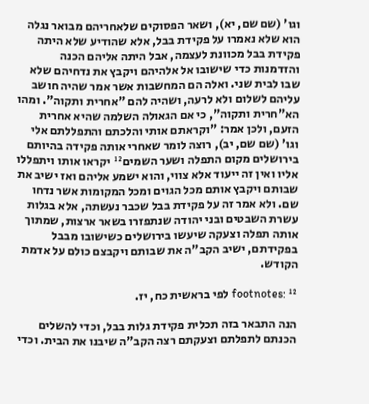וגו' (שם שם, יא), ושאר הפסוקים שלאחריהם מבואר נגלה הוא שלא נאמרו על פקידת בבל, אלא שהודיע שלא היתה פקידת בבל מכוונת לעצמה, אבל היתה אליהם הכנה והזדמנות כדי שישובו אל אלהיהם ויקבץ את נדחיהם שלא שבו לבית שני. ואלה הם המחשבות אשר אמר שהיה חושב עליהם לשלום ולא לרעה, ושהיה להם "אחרית ותקוה". ומהו הא"חרית ותקוה", כי אם הגאולה השלמה שהיא אחרית הזעם, ולכן אמר: "וקראתם אותי והלכתם והתפללתם אלי וגו' (שם שם, יב), רוצה לומר שאחרי אותה פקידה בהיותם בירושלים מקום התפלה ושער השמים¹² יקראו אותו ויתפללו אליו ואין זה ייעוד אלא צווי, והוא ישמע אליהם ואז ישיב את שבותם ויקבץ אותם מכל הגוים ומכל המקומות אשר נדחו שם. ולא אמר זה על פקידת בבל שכבר נעשתה, אלא בגלות עשרת השבטים ובני יהודה שנתפזרו בשאר ארצות, שמתוך אותה תפלה וצעקה שיעשו בירושלים כשישובו מבבל בפקידתם, ישיב הקב"ה את שבותם ויקבצם כולם על אדמת הקודש.

footnotes: ¹² לפי בראשית כח, יז.

הנה התבאר בזה תכלית פקידת גלות בבל, וכדי להשלים הכנתם לתפלתם וצעקתם רצה הקב"ה שיבנו את הבית. וכדי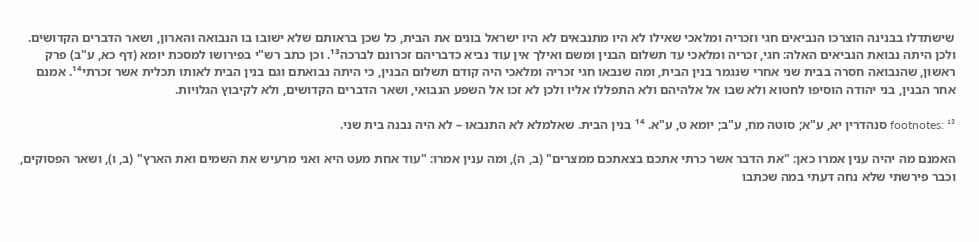שישתדלו בבנינה הוצרכו הנביאים חגי וזכריה ומלאכי שאילו לא היו מתנבאים לא היו ישראל בונים את הבית, כל שכן בראותם שלא ישובו בו הנבואה והארון, ושאר הדברים הקדושים. ולכן היתה נבואת הנביאים האלה: חגי, זכריה ומלאכי עד תשלום הבנין ומשם ואילך אין עוד נביא כדבריהם זכרונם לברכה¹³. וכן כתב רש"י בפירושו למסכת יומא (דף כא, ע"ב) פרק ראשון, שהנבואה חסרה בבית שני אחרי שנגמר בנין הבית, ומה שנבאו חגי זכריה ומלאכי היה קודם תשלום הבנין, כי היתה נבואתם וגם בנין הבית לאותו תכלית אשר זכרתי¹⁴. אמנם אחר הבנין, בני יהודה הוסיפו לחטוא ולא שבו אל אלהיהם ולא התפללו אליו ולכן לא זכו אל השפע הנבואי, ושאר הדברים הקדושים, ולא לקיבוץ הגלויות.

footnotes: ¹³ סנהדרין יא, ע"א; סוטה מח, ע"ב; יומא ט, ע"א. ¹⁴ בנין הבית. שאלמלא לא התנבאו – לא היה נבנה בית שני.

האמנם מה יהיה ענין אמרו כאן: "את הדבר אשר כרתי אתכם בצאתכם ממצרים" (ב, ה), ומה ענין אמרו: "עוד אחת מעט היא ואני מרעיש את השמים ואת הארץ" (ב, ו), ושאר הפסוקים, וכבר פירשתי שלא נחה דעתי במה שכתבו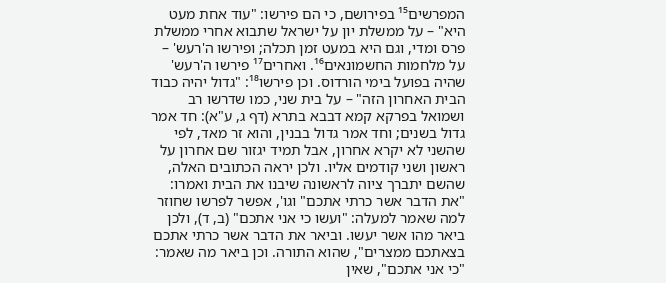המפרשים¹⁵ בפירושם, כי הם פירשו: "עוד אחת מעט היא" – על ממשלת יון על ישראל שתבוא אחרי ממשלת פרס ומדי, וגם היא במעט זמן תכלה; ופירשו ה'רעש' – על מלחמות החשמונאים¹⁶. ואחרים¹⁷ פירשו ה'רעש' שהיה בפועל בימי הורדוס. וכן פירשו¹⁸: "גדול יהיה כבוד הבית האחרון הזה" – על בית שני, כמו שדרשו רב ושמואל בפרקא קמא דבבא בתרא (דף ג, ע"א): חד אמר גדול בשנים; וחד אמר גדול בבנין, והוא זר מאד, לפי שהשני לא יקרא אחרון, אבל תמיד יגזור שם אחרון על ראשון ושני קודמים אליו. ולכן יראה הכתובים האלה, שהשם יתברך ציוה לראשונה שיבנו את הבית ואמרו: "את הדבר אשר כרתי אתכם" וגו', אפשר לפרשו שחוזר למה שאמר למעלה: "ועשו כי אני אתכם" (ב, ד), ולכן ביאר מהו אשר יעשו. וביאר את הדבר אשר כרתי אתכם בצאתכם ממצרים", שהוא התורה. וכן ביאר מה שאמר: "כי אני אתכם", שאין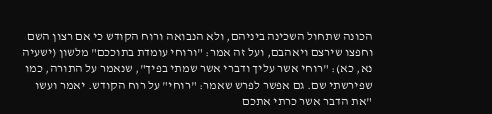הכונה שתחול השכינה ביניהם, ולא הנבואה ורוח הקודש כי אם רצון השם וחפצו שירצם ויאהבם, ועל זה אמר: "ורוחי עומדת בתוככם" מלשון (ישעיה נא, כא): "רוחי אשר עליך ודברי אשר שמתי בפיך", שנאמר על התורה, כמו שפירשתי שם. גם אפשר לפרש שאמר: "רוחי" על רוח הקודש. יאמר ועשו "את הדבר אשר כרתי אתכם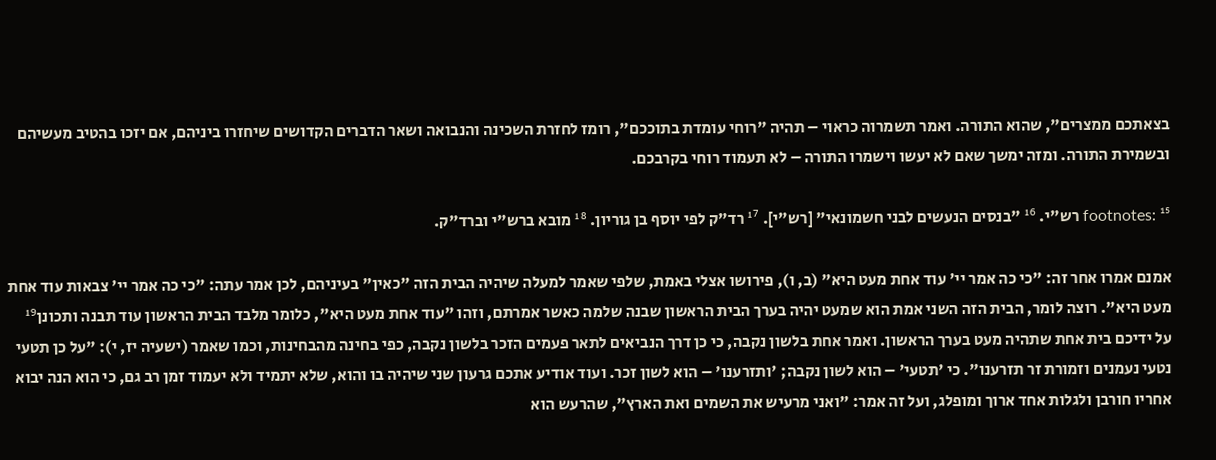בצאתכם ממצרים", שהוא התורה. ואמר תשמרוה כראוי – תהיה "רוחי עומדת בתוככם", רומז לחזרת השכינה והנבואה ושאר הדברים הקדושים שיחזרו ביניהם, אם יזכו בהטיב מעשיהם ובשמירת התורה. ומזה ימשך שאם לא יעשו וישמרו התורה – לא תעמוד רוחי בקרבכם.

footnotes: ¹⁵ רש"י. ¹⁶ "בנסים הנעשים לבני חשמונאי" [רש"י]. ¹⁷ רד"ק לפי יוסף בן גוריון. ¹⁸ מובא ברש"י וברד"ק.

אמנם אמרו אחר זה: "כי כה אמר יי' עוד אחת מעט היא" (ב, ו), פירושו אצלי באמת, שלפי שאמר למעלה שיהיה הבית הזה "כאין" בעיניהם, לכן אמר עתה: "כי כה אמר יי' צבאות עוד אחת מעט היא". רוצה לומר, הבית הזה השני אמת הוא שמעט יהיה בערך הבית הראשון שבנה שלמה כאשר אמרתם, וזהו "עוד אחת מעט היא", כלומר מלבד הבית הראשון עוד תבנה ותכונן¹⁹ על ידיכם בית אחת שתהיה מעט בערך הראשון. ואמר אחת בלשון נקבה, כי כן דרך הנביאים לתאר פעמים הזכר בלשון נקבה, כפי בחינה מהבחינות, וכמו שאמר (ישעיה יז, י): "על כן תטעי נטעי נעמנים וזמורת זר תזרענו". כי 'תטעי' – הוא לשון נקבה; 'ותזרענו' – הוא לשון זכר. ועוד אודיע אתכם גרעון שני שיהיה בו והוא, שלא יתמיד ולא יעמוד זמן רב גם, כי הוא הנה יבוא אחריו חורבן ולגלות אחד ארוך ומופלג, ועל זה אמר: "ואני מרעיש את השמים ואת הארץ", שהרעש הוא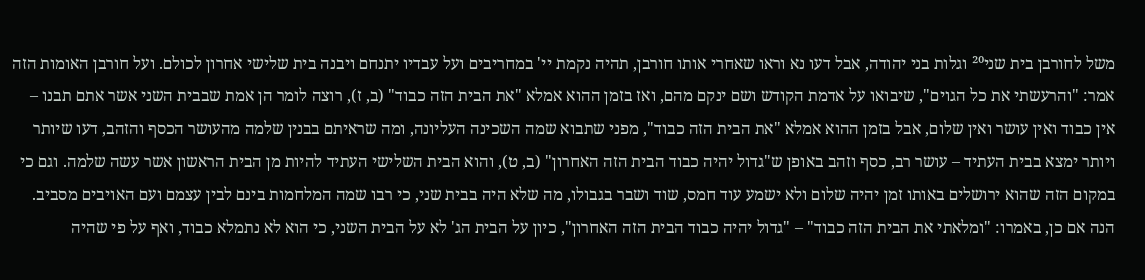משל לחורבן בית שני²⁰ וגלות בני יהודה, אבל דעו נא וראו שאחרי אותו חורבן, תהיה נקמת יי' במחריבים ועל עבדיו יתנחם ויבנה בית שלישי אחרון לכולם. ועל חורבן האומות הזה אמר: "והרעשתי את כל הגוים", שיבואו על אדמת הקודש ושם ינקם מהם, ואז בזמן ההוא אמלא "את הבית הזה כבוד" (ב, ז), רוצה לומר הן אמת שבבית השני אשר אתם תבנו – אין כבוד ואין עושר ואין שלום, אבל בזמן ההוא אמלא "את הבית הזה כבוד", מפני שתבוא שמה השכינה העליונה, ומה שראיתם בבנין שלמה מהעושר הכסף והזהב, דעו שיותר ויותר ימצא בבית העתיד – עושר רב, כסף וזהב באופן ש"גדול יהיה כבוד הבית הזה האחרון" (ב, ט), והוא הבית השלישי העתיד להיות מן הבית הראשון אשר עשה שלמה. וגם כי במקום הזה שהוא ירושלים באותו זמן יהיה שלום ולא ישמע עוד חמס, שוד ושבר בגבולו, מה שלא היה בבית שני, כי רבו שמה המלחמות בינם לבין עצמם ועם האויבים מסביב. הנה אם כן, באמרו: "ומלאתי את הבית הזה כבוד" – "גדול יהיה כבוד הבית הזה האחרון", כיון על הבית הג' לא על הבית השני, כי הוא לא נתמלא כבוד, ואף על פי שהיה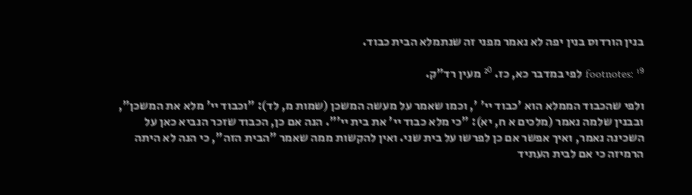בנין הורדוס בנין יפה לא נאמר מפני זה שנתמלא הבית כבוד.

footnotes: ¹⁹ לפי במדבר כא, כז. ²⁰ מעין רד"ק.

ולפי שהכבוד הממלא הוא 'כבוד יי' ', וכמו שאמר על מעשה המשכן (שמות מ, לד): "וכבוד יי' מלא את המשכן", ובבנין שלמה נאמר (מלכים א ח, יא): "כי מלא כבוד יי' את בית יי'". הנה אם כן, הכבוד שזכר הנביא כאן על השכינה נאמר, ואיך אפשר אם כן לפרשו על בית שני. ואין להקשות ממה שאמר "הבית הזה", כי הנה לא היתה הרמיזה כי אם לבית העתיד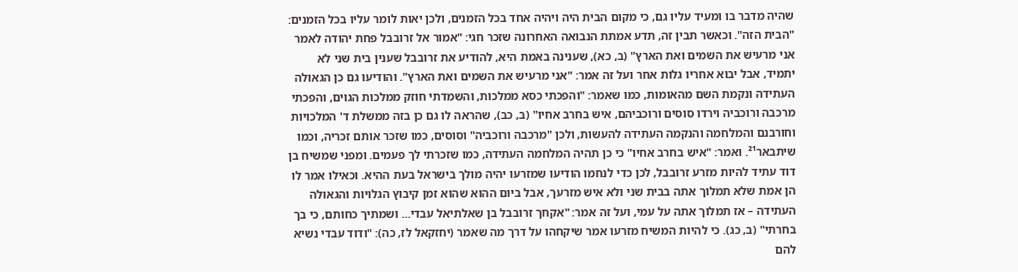שהיה מדבר בו ומעיד עליו גם, כי מקום הבית היה ויהיה אחד בכל הזמנים, ולכן יאות לומר עליו בכל הזמנים: "הבית הזה". וכאשר תבין זה, תדע אמתת הנבואה האחרונה שזכר חגי: "אמור אל זרובבל פחת יהודה לאמר אני מרעיש את השמים ואת הארץ" (ב, כא), שענינה באמת היא, להודיע את זרובבל שענין בית שני לא יתמיד, אבל יבוא אחריו גלות אחר ועל זה אמר: "אני מרעיש את השמים ואת הארץ". והודיעו גם כן הגאולה העתידה ונקמת השם מהאומות, כמו שאמר: "והפכתי כסא ממלכות, והשמדתי חוזק ממלכות הגוים, והפכתי מרכבה ורוכביה וירדו סוסים ורוכביהם, איש בחרב אחיו" (ב, כב), שהראה לו גם כן בזה ממשלת ד' המלכויות וחורבנם והמלחמה והנקמה העתידה להעשות, ולכן "מרכבה ורוכביה" וסוסים, כמו שזכר אותם זכריה, וכמו שיתבאר²¹. ואמר: "איש בחרב אחיו" כי כן תהיה המלחמה העתידה, כמו שזכרתי לך פעמים. ומפני שמשיח בן דוד עתיד להיות מזרע זרובבל, לכן כדי לנחמו הודיעו שמזרעו יהיה מולך בישראל בעת ההיא. וכאילו אמר לו הן אמת שלא תמלוך אתה בבית שני ולא איש מזרעך, אבל ביום ההוא שהוא זמן קיבוץ הגלויות והגאולה העתידה – אז תמלוך אתה על עמי, ועל זה אמר: "אקחך זרובבל בן שאלתיאל עבדי... ושמתיך כחותם, כי בך בחרתי" (ב, כג). כי להיות המשיח מזרעו אמר שיקחהו על דרך מה שאמר (יחזקאל לז, כה): "ודוד עבדי נשיא להם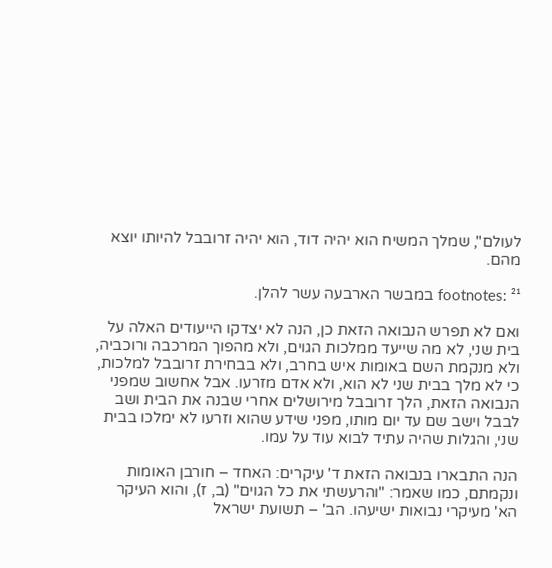לעולם", שמלך המשיח הוא יהיה דוד, הוא יהיה זרובבל להיותו יוצא מהם.

footnotes: ²¹ במבשר הארבעה עשר להלן.

ואם לא תפרש הנבואה הזאת כן, הנה לא יצדקו הייעודים האלה על בית שני, לא מה שייעד ממלכות הגוים, ולא מהפוך המרכבה ורוכביה, ולא מנקמת השם באומות איש בחרב, ולא בבחירת זרובבל למלכות, כי לא מלך בבית שני לא הוא, ולא אדם מזרעו. אבל אחשוב שמפני הנבואה הזאת, הלך זרובבל מירושלים אחרי שבנה את הבית ושב לבבל וישב שם עד יום מותו, מפני שידע שהוא וזרעו לא ימלכו בבית שני, והגלות שהיה עתיד לבוא עוד על עמו.

הנה התבארו בנבואה הזאת ד' עיקרים: האחד – חורבן האומות ונקמתם, כמו שאמר: "והרעשתי את כל הגוים" (ב, ז), והוא העיקר הא' מעיקרי נבואות ישיעהו. הב' – תשועת ישראל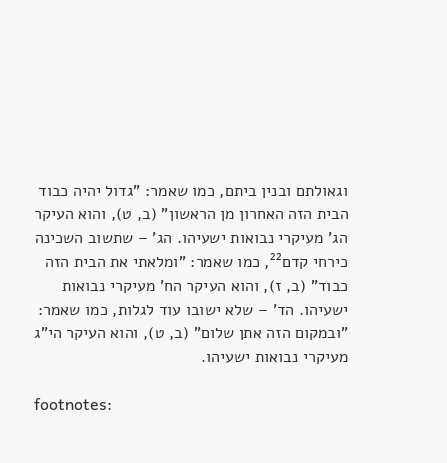וגאולתם ובנין ביתם, כמו שאמר: "גדול יהיה כבוד הבית הזה האחרון מן הראשון" (ב, ט), והוא העיקר הג' מעיקרי נבואות ישעיהו. הג' – שתשוב השכינה כירחי קדם²², כמו שאמר: "ומלאתי את הבית הזה כבוד" (ב, ז), והוא העיקר הח' מעיקרי נבואות ישעיהו. הד' – שלא ישובו עוד לגלות, כמו שאמר: "ובמקום הזה אתן שלום" (ב, ט), והוא העיקר הי"ג מעיקרי נבואות ישעיהו.

footnotes: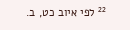²² לפי איוב כט, ב.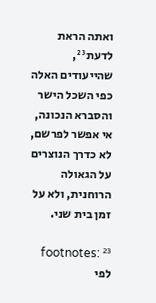ואתה הראת לדעת²³, שהייעודים האלה כפי השכל הישר והסברא הנכונה, אי אפשר לפרשם, לא כדרך הנוצרים על הגאולה הרוחנית, ולא על זמן בית שני.

footnotes: ²³ לפי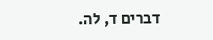דברים ד, לה.